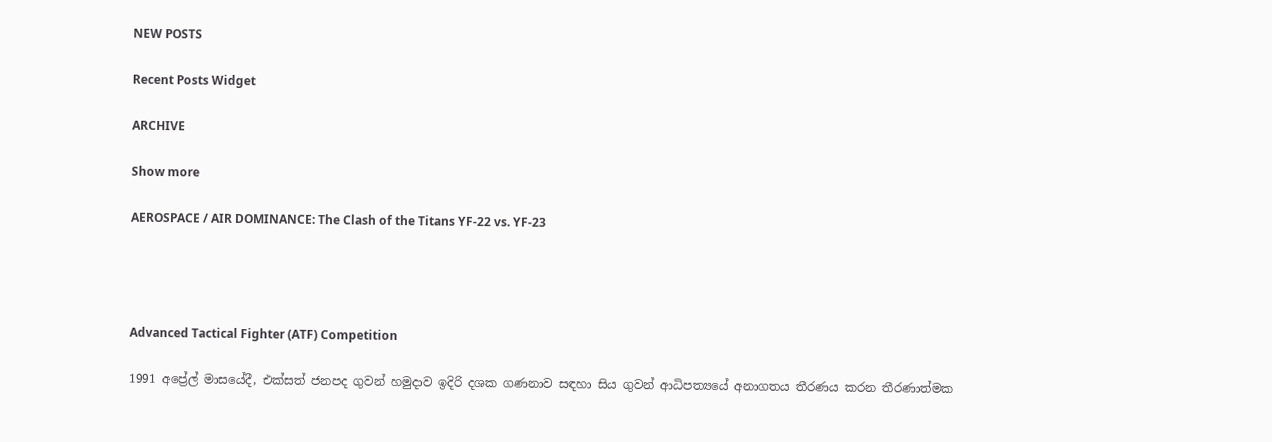NEW POSTS

Recent Posts Widget

ARCHIVE

Show more

AEROSPACE / AIR DOMINANCE: The Clash of the Titans YF-22 vs. YF-23




Advanced Tactical Fighter (ATF) Competition

1991 අප්‍රේල් මාසයේදී, එක්සත් ජනපද ගුවන් හමුදාව ඉදිරි දශක ගණනාව සඳහා සිය ගුවන් ආධිපත්‍යයේ අනාගතය තීරණය කරන තීරණාත්මක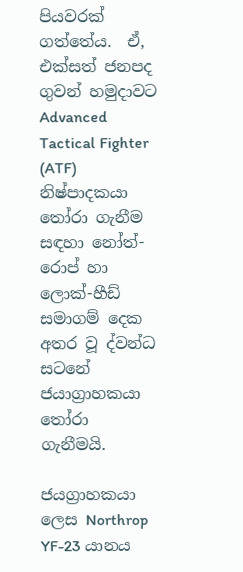පියවරක් ගත්තේය.  ඒ, එක්සත් ජනපද ගුවන් හමුදාවට Advanced Tactical Fighter (ATF)  නිෂ්පාදකයා තෝරා ගැනීම සඳහා නෝත්-රොප් හා ලොක්-හීඩ් සමාගම් දෙක අතර වූ ද්වන්ධ සටනේ ජයාග්‍රාහකයා තෝරා ගැනීමයි.

ජයග්‍රාහකයා ලෙස Northrop YF-23 යානය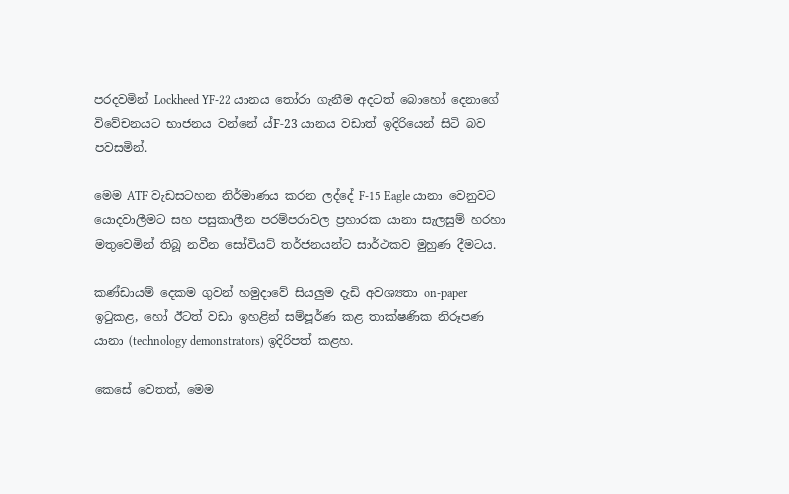පරදවමින් Lockheed YF-22 යානය තෝරා ගැනීම අදටත් බොහෝ දෙනාගේ විවේචනයට භාජනය වන්නේ ‍ය්F-23 යානය වඩාත් ඉදිරියෙන් සිටි බව පවසමින්.

මෙම ATF වැඩසටහන නිර්මාණය කරන ලද්දේ F-15 Eagle යානා වෙනුවට යොදවාලීමට සහ පසුකාලීන පරම්පරාවල ප්‍රහාරක යානා සැලසුම් හරහා මතුවෙමින් තිබූ නවීන සෝවියට් තර්ජනයන්ට සාර්ථකව මුහුණ දීමටය.

කණ්ඩායම් දෙකම ගුවන් හමුදාවේ සියලුම දැඩි අවශ්‍යතා on-paper ඉටුකළ, හෝ ඊටත් වඩා ඉහළින් සම්පූර්ණ කළ තාක්ෂණික නිරූපණ යානා (technology demonstrators) ඉදිරිපත් කළහ.

කෙසේ වෙතත්, මෙම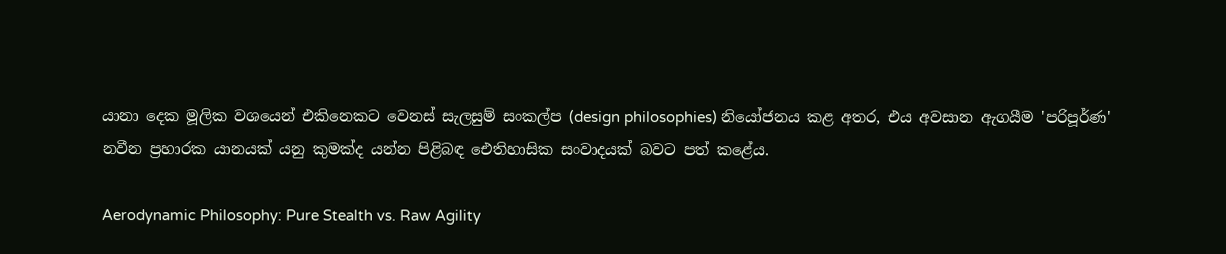යානා දෙක මූලික වශයෙන් එකිනෙකට වෙනස් සැලසුම් සංකල්ප (design philosophies) නියෝජනය කළ අතර, එය අවසාන ඇගයීම 'පරිපූර්ණ' නවීන ප්‍රහාරක යානයක් යනු කුමක්ද යන්න පිළිබඳ ඓතිහාසික සංවාදයක් බවට පත් කළේය.

Aerodynamic Philosophy: Pure Stealth vs. Raw Agility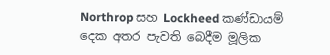Northrop සහ Lockheed කණ්ඩායම් දෙක අතර පැවති බෙදීම මූලික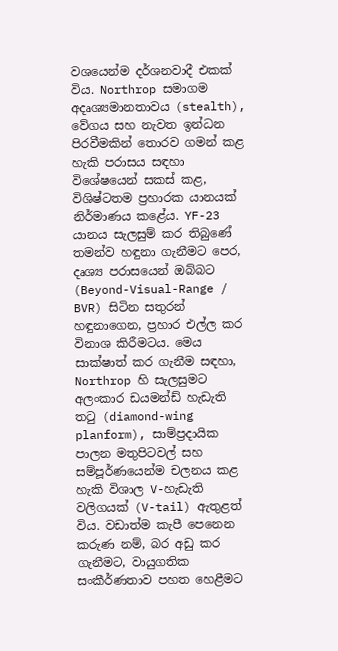වශයෙන්ම දර්ශනවාදී එකක් විය. Northrop සමාගම අදෘශ්‍යමානතාවය (stealth), වේගය සහ නැවත ඉන්ධන පිරවීමකින් තොරව ගමන් කළ හැකි පරාසය සඳහා විශේෂයෙන් සකස් කළ, විශිෂ්ටතම ප්‍රහාරක යානයක් නිර්මාණය කළේය. YF-23 යානය සැලසුම් කර තිබුණේ තමන්ව හඳුනා ගැනීමට පෙර, දෘශ්‍ය පරාසයෙන් ඔබ්බට (Beyond-Visual-Range / BVR) සිටින සතුරන් හඳුනාගෙන, ප්‍රහාර එල්ල කර විනාශ කිරීමටය. මෙය සාක්ෂාත් කර ගැනීම සඳහා, Northrop හි සැලසුමට අලංකාර ඩයමන්ඩ් හැඩැති තටු (diamond-wing planform), සාම්ප්‍රදායික පාලන මතුපිටවල් සහ සම්පූර්ණයෙන්ම චලනය කළ හැකි විශාල V-හැඩැති වලිගයක් (V-tail) ඇතුළත් විය. වඩාත්ම කැපී පෙනෙන කරුණ නම්, බර අඩු කර ගැනීමට, වායුගතික සංකීර්ණතාව පහත හෙළීමට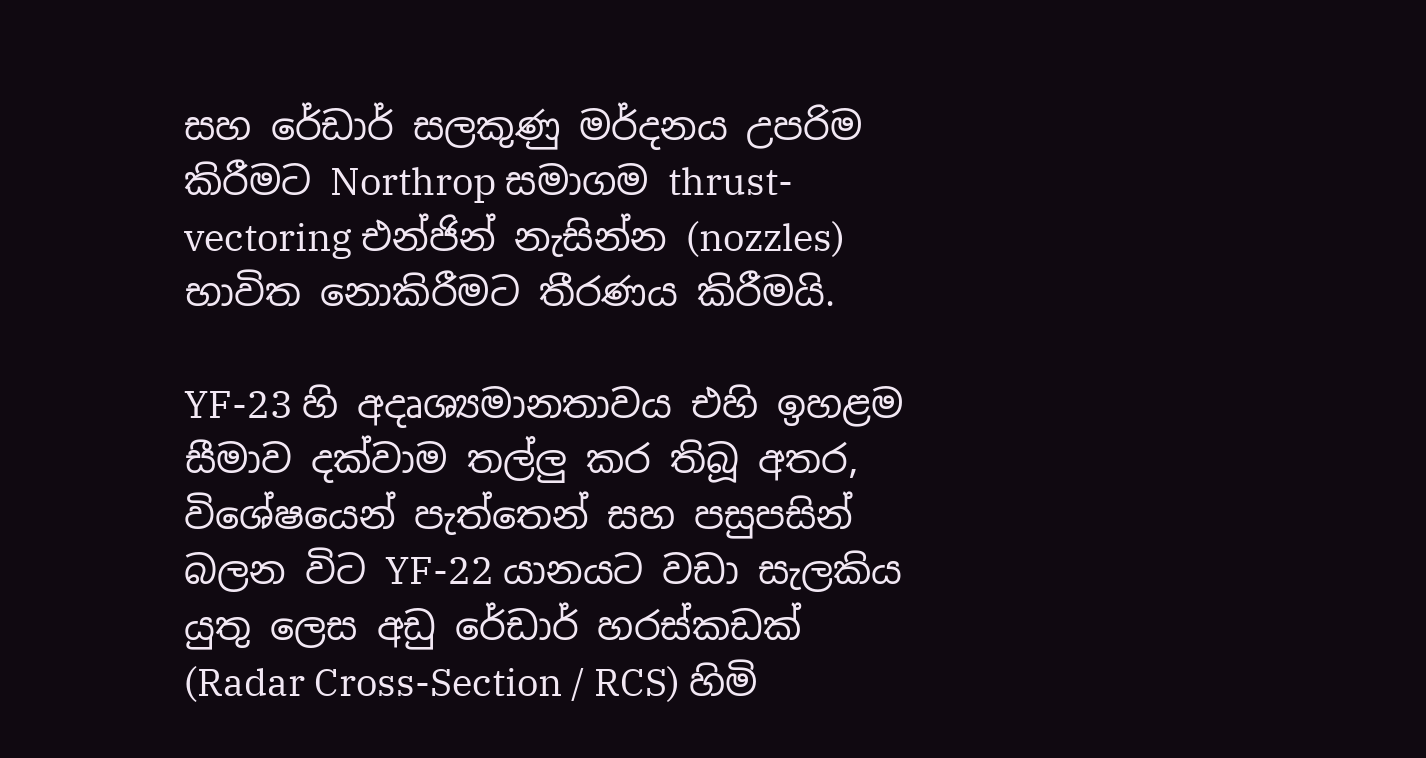සහ රේඩාර් සලකුණු මර්දනය උපරිම කිරීමට Northrop සමාගම thrust-vectoring එන්ජින් නැසින්න (nozzles) භාවිත නොකිරීමට තීරණය කිරීමයි.

YF-23 හි අදෘශ්‍යමානතාවය එහි ඉහළම සීමාව දක්වාම තල්ලු කර තිබූ අතර, විශේෂයෙන් පැත්තෙන් සහ පසුපසින් බලන විට YF-22 යානයට වඩා සැලකිය යුතු ලෙස අඩු රේඩාර් හරස්කඩක් (Radar Cross-Section / RCS) හිමි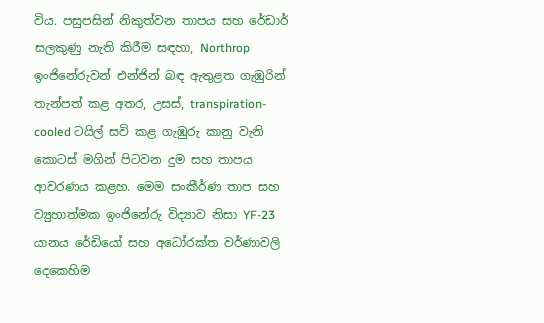විය. පසුපසින් නිකුත්වන තාපය සහ රේඩාර් සලකුණු නැති කිරීම සඳහා, Northrop ඉංජිනේරුවන් එන්ජින් බඳ ඇතුළත ගැඹුරින් තැන්පත් කළ අතර, උසස්, transpiration-cooled ටයිල් සවි කළ ගැඹුරු කානු වැනි කොටස් මගින් පිටවන දුම සහ තාපය ආවරණය කළහ. මෙම සංකීර්ණ තාප සහ ව්‍යුහාත්මක ඉංජිනේරු විද්‍යාව නිසා YF-23 යානය රේඩියෝ සහ අධෝරක්ත වර්ණාවලි දෙකෙහිම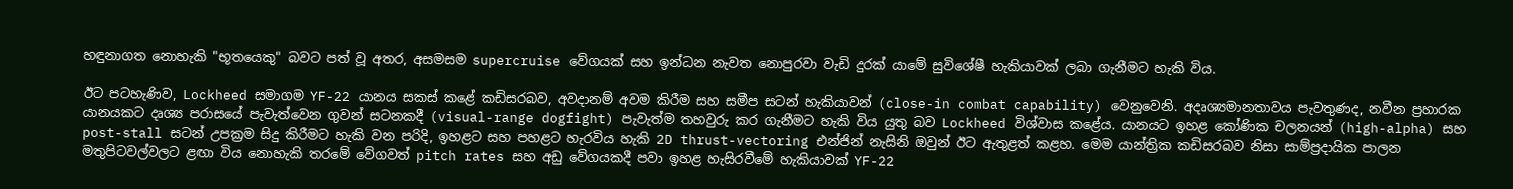හඳුනාගත නොහැකි "භූතයෙකු" බවට පත් වූ අතර, අසමසම supercruise වේගයක් සහ ඉන්ධන නැවත නොපුරවා වැඩි දුරක් යාමේ සුවිශේෂී හැකියාවක් ලබා ගැනීමට හැකි විය.

ඊට පටහැණිව, Lockheed සමාගම YF-22 යානය සකස් කළේ කඩිසරබව, අවදානම් අවම කිරීම සහ සමීප සටන් හැකියාවන් (close-in combat capability) වෙනුවෙනි. අදෘශ්‍යමානතාවය පැවතුණද, නවීන ප්‍රහාරක යානයකට දෘශ්‍ය පරාසයේ පැවැත්වෙන ගුවන් සටනකදී (visual-range dogfight) පැවැත්ම තහවුරු කර ගැනීමට හැකි විය යුතු බව Lockheed විශ්වාස කළේය. යානයට ඉහළ කෝණික චලනයන් (high-alpha) සහ post-stall සටන් උපක්‍රම සිදු කිරීමට හැකි වන පරිදි, ඉහළට සහ පහළට හැරවිය හැකි 2D thrust-vectoring එන්ජින් නැසිනි ඔවුන් ඊට ඇතුළත් කළහ. මෙම යාන්ත්‍රික කඩිසරබව නිසා සාම්ප්‍රදායික පාලන මතුපිටවල්වලට ළඟා විය නොහැකි තරමේ වේගවත් pitch rates සහ අඩු වේගයකදී පවා ඉහළ හැසිරවීමේ හැකියාවක් YF-22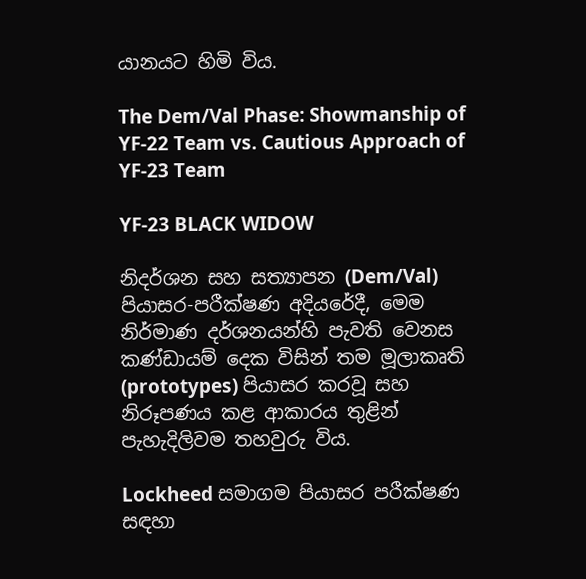යානයට හිමි විය.

The Dem/Val Phase: Showmanship of YF-22 Team vs. Cautious Approach of YF-23 Team

YF-23 BLACK WIDOW

නිදර්ශන සහ සත්‍යාපන (Dem/Val) පියාසර-පරීක්ෂණ අදියරේදී, මෙම නිර්මාණ දර්ශනයන්හි පැවති වෙනස කණ්ඩායම් දෙක විසින් තම මූලාකෘති (prototypes) පියාසර කරවූ සහ නිරූපණය කළ ආකාරය තුළින් පැහැදිලිවම තහවුරු විය.

Lockheed සමාගම පියාසර පරීක්ෂණ සඳහා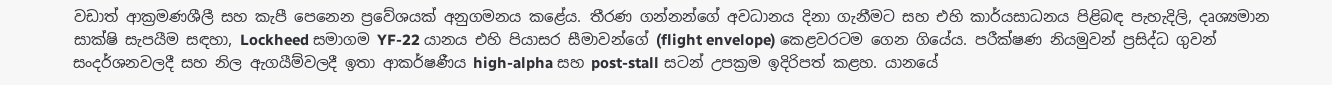වඩාත් ආක්‍රමණශීලී සහ කැපී පෙනෙන ප්‍රවේශයක් අනුගමනය කළේය. තීරණ ගන්නන්ගේ අවධානය දිනා ගැනීමට සහ එහි කාර්යසාධනය පිළිබඳ පැහැදිලි, දෘශ්‍යමාන සාක්ෂි සැපයීම සඳහා, Lockheed සමාගම YF-22 යානය එහි පියාසර සීමාවන්ගේ (flight envelope) කෙළවරටම ගෙන ගියේය. පරීක්ෂණ නියමුවන් ප්‍රසිද්ධ ගුවන් සංදර්ශනවලදී සහ නිල ඇගයීම්වලදී ඉතා ආකර්ෂණීය high-alpha සහ post-stall සටන් උපක්‍රම ඉදිරිපත් කළහ. යානයේ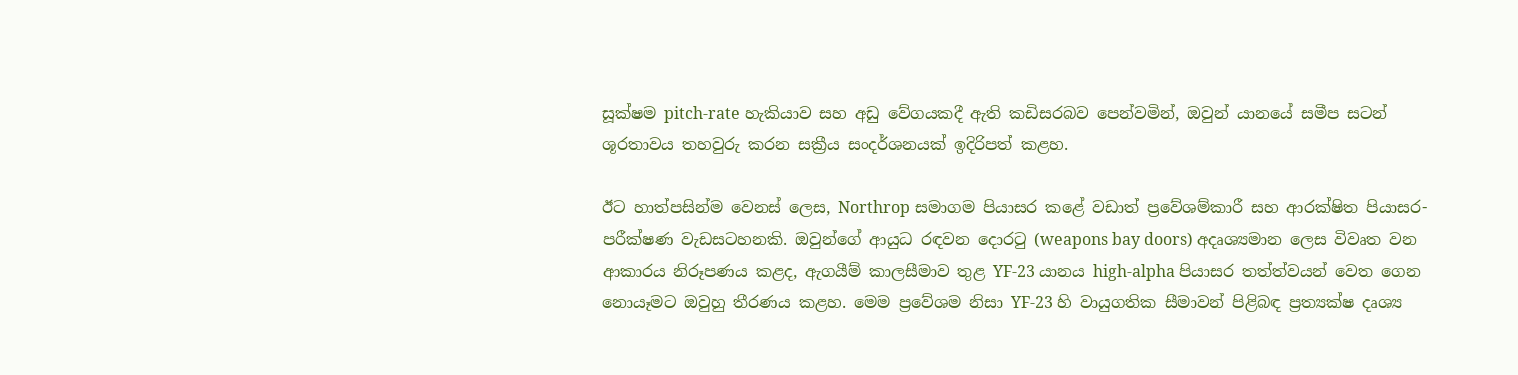සූක්ෂම pitch-rate හැකියාව සහ අඩු වේගයකදී ඇති කඩිසරබව පෙන්වමින්, ඔවුන් යානයේ සමීප සටන් ශූරතාවය තහවුරු කරන සක්‍රීය සංදර්ශනයක් ඉදිරිපත් කළහ.

ඊට හාත්පසින්ම වෙනස් ලෙස, Northrop සමාගම පියාසර කළේ වඩාත් ප්‍රවේශම්කාරී සහ ආරක්ෂිත පියාසර-පරීක්ෂණ වැඩසටහනකි. ඔවුන්ගේ ආයුධ රඳවන දොරටු (weapons bay doors) අදෘශ්‍යමාන ලෙස විවෘත වන ආකාරය නිරූපණය කළද, ඇගයීම් කාලසීමාව තුළ YF-23 යානය high-alpha පියාසර තත්ත්වයන් වෙත ගෙන නොයෑමට ඔවුහු තීරණය කළහ. මෙම ප්‍රවේශම නිසා YF-23 හි වායුගතික සීමාවන් පිළිබඳ ප්‍රත්‍යක්ෂ දෘශ්‍ය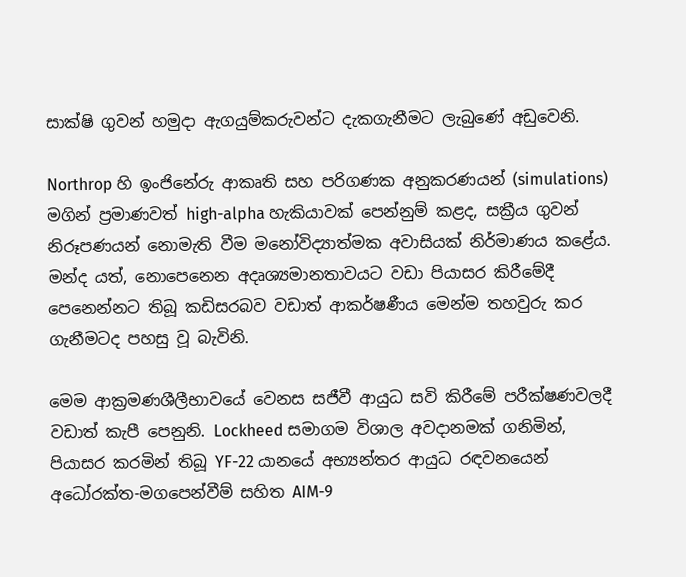සාක්ෂි ගුවන් හමුදා ඇගයුම්කරුවන්ට දැකගැනීමට ලැබුණේ අඩුවෙනි.

Northrop හි ඉංජිනේරු ආකෘති සහ පරිගණක අනුකරණයන් (simulations) මගින් ප්‍රමාණවත් high-alpha හැකියාවක් පෙන්නුම් කළද, සක්‍රීය ගුවන් නිරූපණයන් නොමැති වීම මනෝවිද්‍යාත්මක අවාසියක් නිර්මාණය කළේය. මන්ද යත්, නොපෙනෙන අදෘශ්‍යමානතාවයට වඩා පියාසර කිරීමේදී පෙනෙන්නට තිබූ කඩිසරබව වඩාත් ආකර්ෂණීය මෙන්ම තහවුරු කර ගැනීමටද පහසු වූ බැවිනි.

මෙම ආක්‍රමණශීලීභාවයේ වෙනස සජීවී ආයුධ සවි කිරීමේ පරීක්ෂණවලදී වඩාත් කැපී පෙනුනි. Lockheed සමාගම විශාල අවදානමක් ගනිමින්, පියාසර කරමින් තිබූ YF-22 යානයේ අභ්‍යන්තර ආයුධ රඳවනයෙන් අධෝරක්ත-මගපෙන්වීම් සහිත AIM-9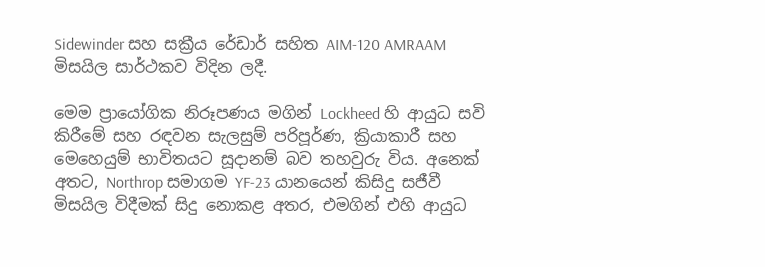Sidewinder සහ සක්‍රීය රේඩාර් සහිත AIM-120 AMRAAM මිසයිල සාර්ථකව විදින ලදී.

මෙම ප්‍රායෝගික නිරූපණය මගින් Lockheed හි ආයුධ සවි කිරීමේ සහ රඳවන සැලසුම් පරිපූර්ණ, ක්‍රියාකාරී සහ මෙහෙයුම් භාවිතයට සූදානම් බව තහවුරු විය. අනෙක් අතට, Northrop සමාගම YF-23 යානයෙන් කිසිදු සජීවී මිසයිල විදීමක් සිදු නොකළ අතර, එමගින් එහි ආයුධ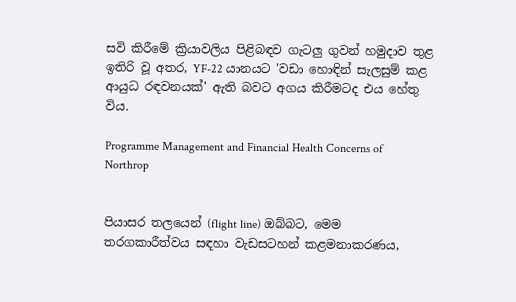සවි කිරීමේ ක්‍රියාවලිය පිළිබඳව ගැටලු ගුවන් හමුදාව තුළ ඉතිරි වූ අතර, YF-22 යානයට 'වඩා හොඳින් සැලසුම් කළ ආයුධ රඳවනයක්' ඇති බවට අගය කිරීමටද එය හේතු විය.

Programme Management and Financial Health Concerns of Northrop


පියාසර තලයෙන් (flight line) ඔබ්බට, මෙම තරගකාරීත්වය සඳහා වැඩසටහන් කළමනාකරණය,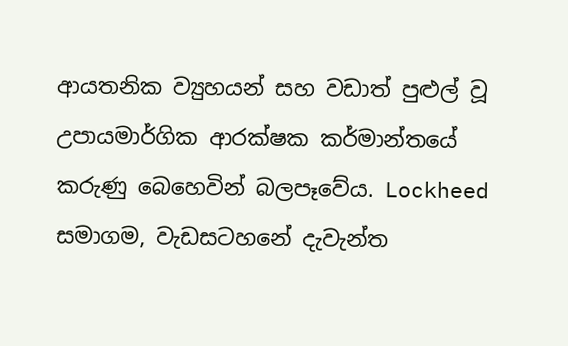ආයතනික ව්‍යුහයන් සහ වඩාත් පුළුල් වූ උපායමාර්ගික ආරක්ෂක කර්මාන්තයේ කරුණු බෙහෙවින් බලපෑවේය. Lockheed සමාගම, වැඩසටහනේ දැවැන්ත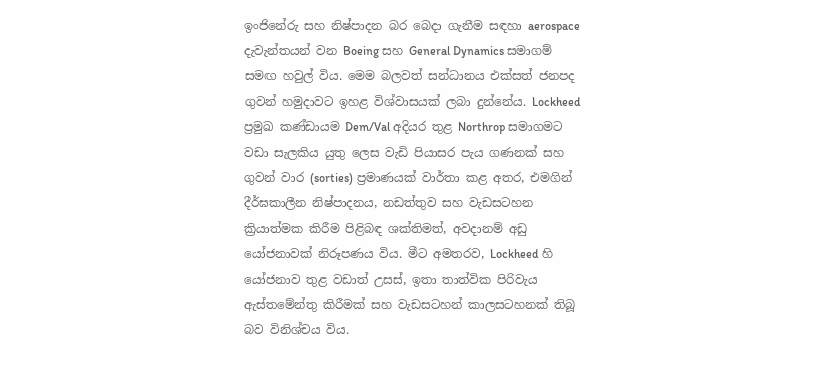ඉංජිනේරු සහ නිෂ්පාදන බර බෙදා ගැනීම සඳහා aerospace දැවැන්තයන් වන Boeing සහ General Dynamics සමාගම් සමඟ හවුල් විය. මෙම බලවත් සන්ධානය එක්සත් ජනපද ගුවන් හමුදාවට ඉහළ විශ්වාසයක් ලබා දුන්නේය. Lockheed ප්‍රමුඛ කණ්ඩායම Dem/Val අදියර තුළ Northrop සමාගමට වඩා සැලකිය යුතු ලෙස වැඩි පියාසර පැය ගණනක් සහ ගුවන් වාර (sorties) ප්‍රමාණයක් වාර්තා කළ අතර, එමගින් දීර්ඝකාලීන නිෂ්පාදනය, නඩත්තුව සහ වැඩසටහන ක්‍රියාත්මක කිරීම පිළිබඳ ශක්තිමත්, අවදානම් අඩු යෝජනාවක් නිරූපණය විය. මීට අමතරව, Lockheed හි යෝජනාව තුළ වඩාත් උසස්, ඉතා තාත්වික පිරිවැය ඇස්තමේන්තු කිරීමක් සහ වැඩසටහන් කාලසටහනක් තිබූ බව විනිශ්චය විය.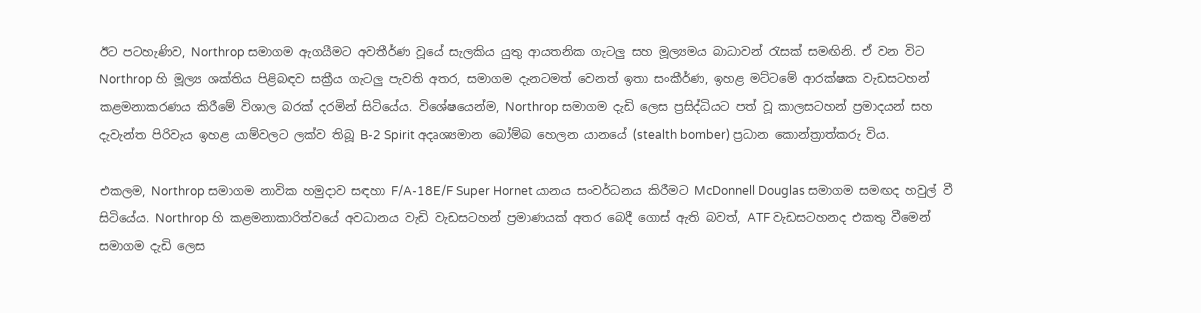ඊට පටහැණිව, Northrop සමාගම ඇගයීමට අවතීර්ණ වූයේ සැලකිය යුතු ආයතනික ගැටලු සහ මූල්‍යමය බාධාවන් රැසක් සමඟිනි. ඒ වන විට Northrop හි මූල්‍ය ශක්තිය පිළිබඳව සක්‍රීය ගැටලු පැවති අතර, සමාගම දැනටමත් වෙනත් ඉතා සංකීර්ණ, ඉහළ මට්ටමේ ආරක්ෂක වැඩසටහන් කළමනාකරණය කිරීමේ විශාල බරක් දරමින් සිටියේය. විශේෂයෙන්ම, Northrop සමාගම දැඩි ලෙස ප්‍රසිද්ධියට පත් වූ කාලසටහන් ප්‍රමාදයන් සහ දැවැන්ත පිරිවැය ඉහළ යාම්වලට ලක්ව තිබූ B-2 Spirit අදෘශ්‍යමාන බෝම්බ හෙලන යානයේ (stealth bomber) ප්‍රධාන කොන්ත්‍රාත්කරු විය.

එකලම, Northrop සමාගම නාවික හමුදාව සඳහා F/A-18E/F Super Hornet යානය සංවර්ධනය කිරීමට McDonnell Douglas සමාගම සමඟද හවුල් වී සිටියේය. Northrop හි කළමනාකාරිත්වයේ අවධානය වැඩි වැඩසටහන් ප්‍රමාණයක් අතර බෙදී ගොස් ඇති බවත්, ATF වැඩසටහනද එකතු වීමෙන් සමාගම දැඩි ලෙස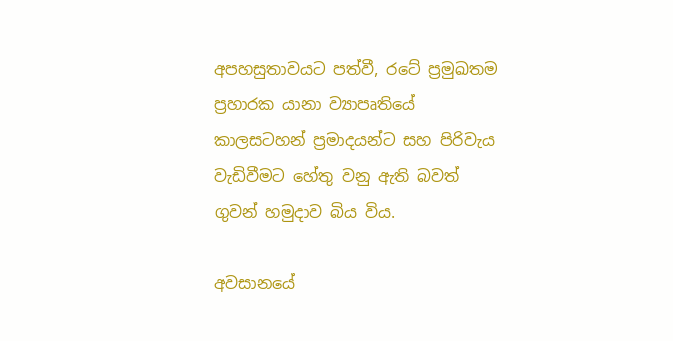අපහසුතාවයට පත්වී, රටේ ප්‍රමුඛතම ප්‍රහාරක යානා ව්‍යාපෘතියේ කාලසටහන් ප්‍රමාදයන්ට සහ පිරිවැය වැඩිවීමට හේතු වනු ඇති බවත් ගුවන් හමුදාව බිය විය.

අවසානයේ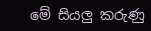මේ සියලු කරුණු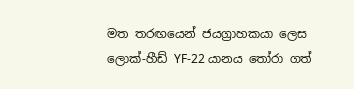මත තරඟයෙන් ජයග්‍රාහකයා ලෙස ලොක්-හීඩ් ‍YF-22 යානය තෝරා ගත්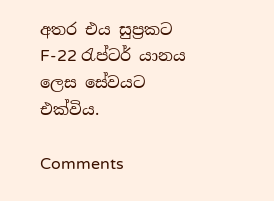අතර එය සුප්‍රකට F-22 රැප්ටර් යානය ලෙස සේවයට එක්විය.

Comments